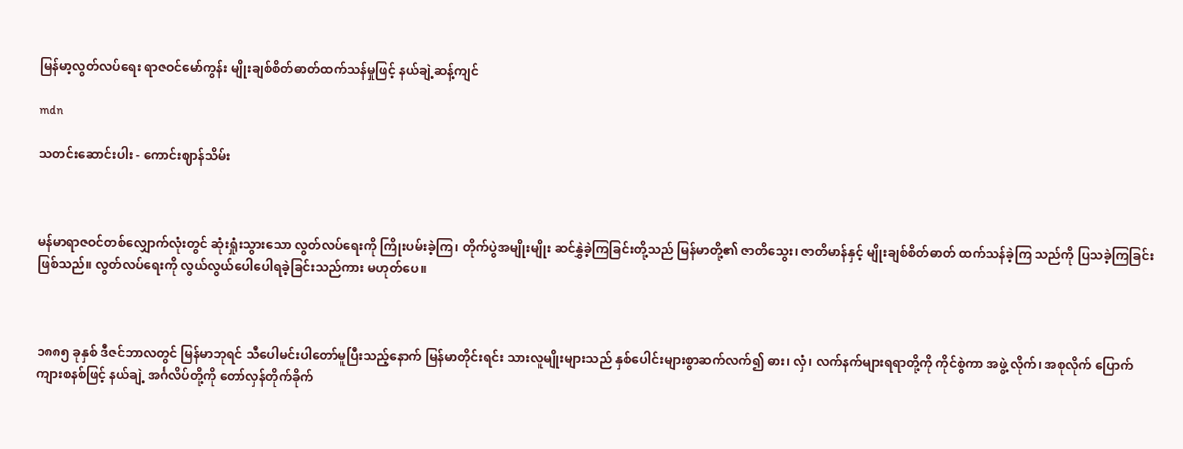မြန်မာ့လွတ်လပ်ရေး ရာဇဝင်မော်ကွန်း မျိုးချစ်စိတ်ဓာတ်ထက်သန်မှုဖြင့် နယ်ချဲ့ဆန့်ကျင်

mdn

သတင်းဆောင်းပါး - ကောင်းဈာန်သိမ်း



မန်မာရာဇဝင်တစ်လျှောက်လုံးတွင် ဆုံးရှုံးသွားသော လွတ်လပ်ရေးကို ကြိုးပမ်းခဲ့ကြ၊ တိုက်ပွဲအမျိုးမျိုး ဆင်နွှဲခဲ့ကြခြင်းတို့သည် မြန်မာတို့၏ ဇာတိသွေး၊ ဇာတိမာန်နှင့် မျိုးချစ်စိတ်ဓာတ် ထက်သန်ခဲ့ကြ သည်ကို ပြသခဲ့ကြခြင်း ဖြစ်သည်။ လွတ်လပ်ရေးကို လွယ်လွယ်ပေါပေါရခဲ့ခြင်းသည်ကား မဟုတ်ပေ။



၁၈၈၅ ခုနှစ် ဒီဇင်ဘာလတွင် မြန်မာဘုရင် သီပေါမင်းပါတော်မူပြီးသည့်နောက် မြန်မာတိုင်းရင်း သားလူမျိုးများသည် နှစ်ပေါင်းများစွာဆက်လက်၍ ဓား၊ လှံ၊ လက်နက်များရရာတို့ကို ကိုင်စွဲကာ အဖွဲ့ လိုက်၊ အစုလိုက် ပြောက်ကျားစနစ်ဖြင့် နယ်ချဲ့ အင်္ဂလိပ်တို့ကို တော်လှန်တိုက်ခိုက်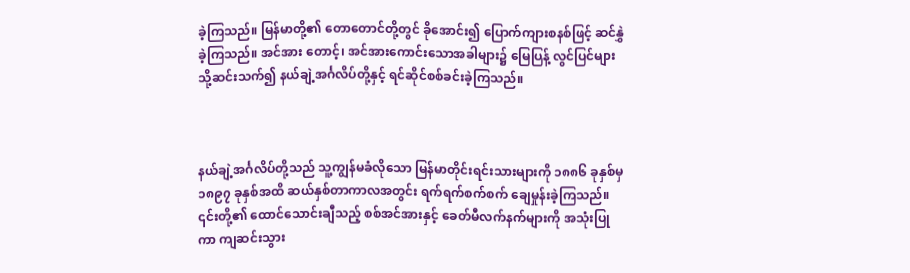ခဲ့ကြသည်။ မြန်မာတို့၏ တောတောင်တို့တွင် ခိုအောင်း၍ ပြောက်ကျားစနစ်ဖြင့် ဆင်နွှဲခဲ့ကြသည်။ အင်အား တောင့်၊ အင်အားကောင်းသောအခါများ၌ မြေပြန့် လွင်ပြင်များသို့ဆင်းသက်၍ နယ်ချဲ့အင်္ဂလိပ်တို့နှင့် ရင်ဆိုင်စစ်ခင်းခဲ့ကြသည်။



နယ်ချဲ့အင်္ဂလိပ်တို့သည် သူ့ကျွန်မခံလိုသော မြန်မာတိုင်းရင်းသားများကို ၁၈၈၆ ခုနှစ်မှ ၁၈၉၇ ခုနှစ်အထိ ဆယ်နှစ်တာကာလအတွင်း ရက်ရက်စက်စက် ချေမှုန်းခဲ့ကြသည်။ ၎င်းတို့၏ ထောင်သောင်းချီသည့် စစ်အင်အားနှင့် ခေတ်မီလက်နက်များကို အသုံးပြုကာ ကျဆင်းသွား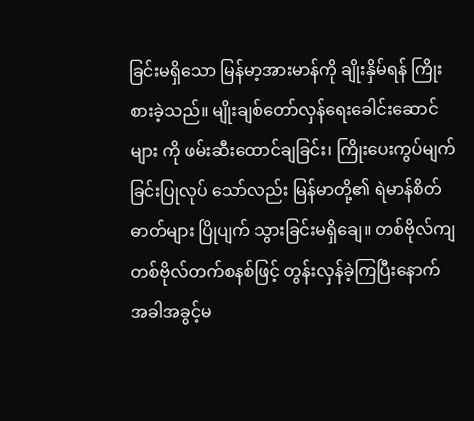ခြင်းမရှိသော မြန်မာ့အားမာန်ကို ချိုးနှိမ်ရန် ကြိုးစားခဲ့သည်။ မျိုးချစ်တော်လှန်ရေးခေါင်းဆောင်များ ကို ဖမ်းဆီးထောင်ချခြင်း၊ ကြိုးပေးကွပ်မျက်ခြင်းပြုလုပ် သော်လည်း မြန်မာတို့၏ ရဲမာန်စိတ်ဓာတ်များ ပြိုပျက် သွားခြင်းမရှိချေ။ တစ်ဗိုလ်ကျ တစ်ဗိုလ်တက်စနစ်ဖြင့် တွန်းလှန်ခဲ့ကြပြီးနောက် အခါအခွင့်မ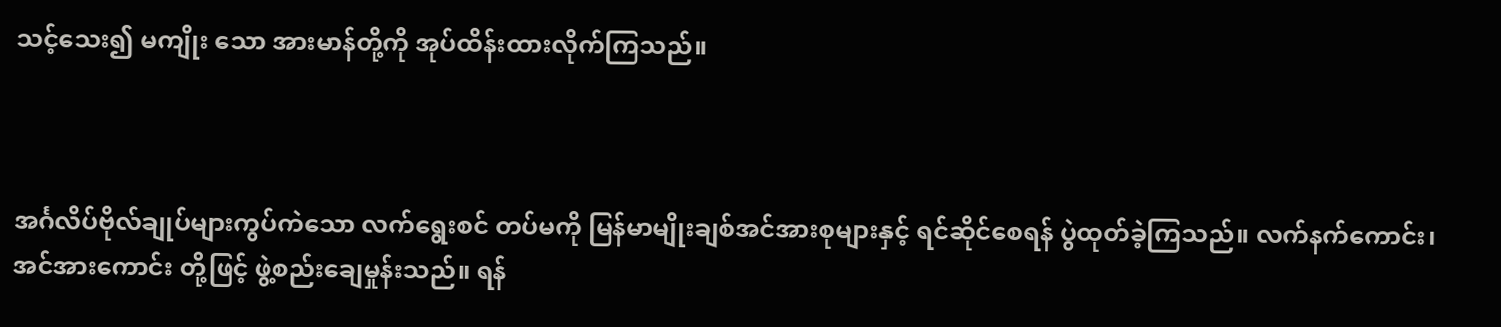သင့်သေး၍ မကျိုး သော အားမာန်တို့ကို အုပ်ထိန်းထားလိုက်ကြသည်။



အင်္ဂလိပ်ဗိုလ်ချုပ်များကွပ်ကဲသော လက်ရွေးစင် တပ်မကို မြန်မာမျိုးချစ်အင်အားစုများနှင့် ရင်ဆိုင်စေရန် ပွဲထုတ်ခဲ့ကြသည်။ လက်နက်ကောင်း၊ အင်အားကောင်း တို့ဖြင့် ဖွဲ့စည်းချေမှုန်းသည်။ ရန်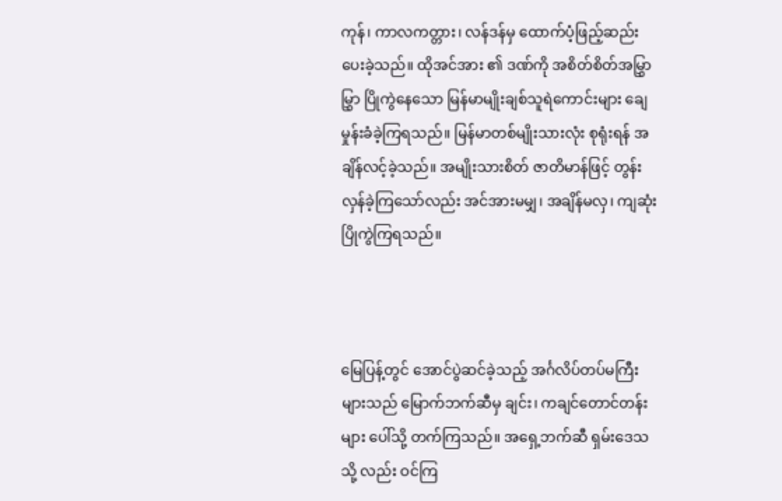ကုန်၊ ကာလကတ္တား၊ လန်ဒန်မှ ထောက်ပံ့ဖြည့်ဆည်းပေးခဲ့သည်။ ထိုအင်အား ၏ ဒဏ်ကို အစိတ်စိတ်အမြွှာမြွှာ ပြိုကွဲနေသော မြန်မာမျိုးချစ်သူရဲကောင်းများ ချေမှုန်းခံခဲ့ကြရသည်။ မြန်မာတစ်မျိုးသားလုံး စုရုံးရန် အချိန်လင့်ခဲ့သည်။ အမျိုးသားစိတ် ဇာတိမာန်ဖြင့် တွန်းလှန်ခဲ့ကြသော်လည်း အင်အားမမျှ၊ အချိန်မလှ၊ ကျဆုံးပြိုကွဲကြရသည်။



မြေပြန့်တွင် အောင်ပွဲဆင်ခဲ့သည့် အင်္ဂလိပ်တပ်မကြီး များသည် မြောက်ဘက်ဆီမှ ချင်း၊ ကချင်တောင်တန်းများ ပေါ်သို့ တက်ကြသည်။ အရှေ့ဘက်ဆီ ရှမ်းဒေသသို့ လည်း ဝင်ကြ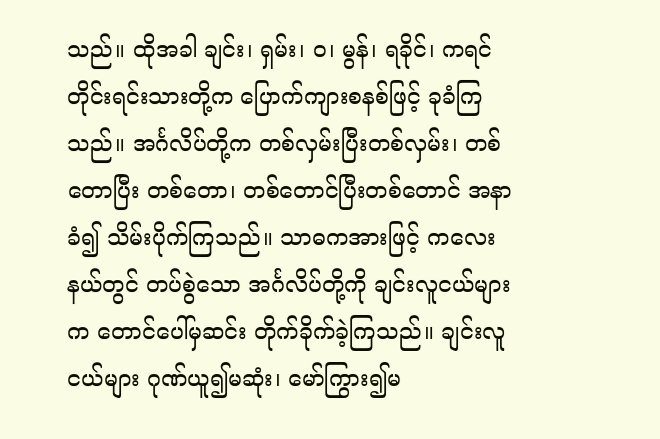သည်။ ထိုအခါ ချင်း၊ ရှမ်း၊ ဝ၊ မွန်၊ ရခိုင်၊ ကရင်တိုင်းရင်းသားတို့က ပြောက်ကျားစနစ်ဖြင့် ခုခံကြ သည်။ အင်္ဂလိပ်တို့က တစ်လှမ်းပြီးတစ်လှမ်း၊ တစ်တောပြီး တစ်တော၊ တစ်တောင်ပြီးတစ်တောင် အနာခံ၍ သိမ်းပိုက်ကြသည်။ သာဓကအားဖြင့် ကလေးနယ်တွင် တပ်စွဲသော အင်္ဂလိပ်တို့ကို ချင်းလူငယ်များက တောင်ပေါ်မှဆင်း တိုက်ခိုက်ခဲ့ကြသည်။ ချင်းလူငယ်များ ဂုဏ်ယူ၍မဆုံး၊ မော်ကြွား၍မ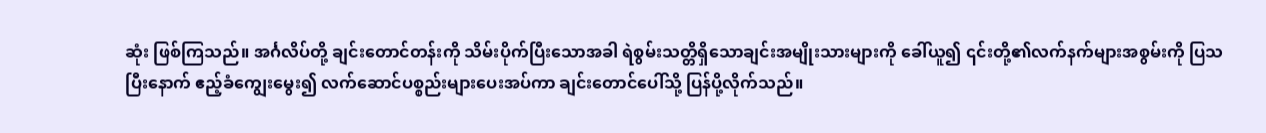ဆုံး ဖြစ်ကြသည်။ အင်္ဂလိပ်တို့ ချင်းတောင်တန်းကို သိမ်းပိုက်ပြီးသောအခါ ရဲစွမ်းသတ္တိရှိသောချင်းအမျိုးသားများကို ခေါ်ယူ၍ ၎င်းတို့၏လက်နက်များအစွမ်းကို ပြသပြီးနောက် ဧည့်ခံကျွေးမွေး၍ လက်ဆောင်ပစ္စည်းများပေးအပ်ကာ ချင်းတောင်ပေါ်သို့ ပြန်ပို့လိုက်သည်။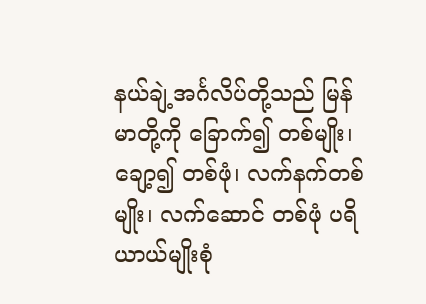နယ်ချဲ့အင်္ဂလိပ်တို့သည် မြန်မာတို့ကို ခြောက်၍ တစ်မျိုး၊ ချော့၍ တစ်ဖုံ၊ လက်နက်တစ်မျိုး၊ လက်ဆောင် တစ်ဖုံ ပရိယာယ်မျိုးစုံ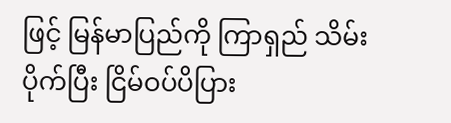ဖြင့် မြန်မာပြည်ကို ကြာရှည် သိမ်းပိုက်ပြီး ငြိမ်ဝပ်ပိပြား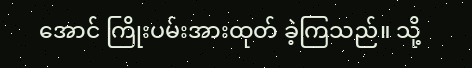အောင် ကြိုးပမ်းအားထုတ် ခဲ့ကြသည်။ သို့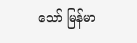သော် မြန်မာ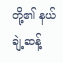တို့၏ နယ်ချဲ့ဆန့်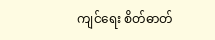ကျင်ရေး စိတ်ဓာတ်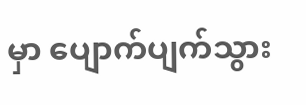မှာ ပျောက်ပျက်သွား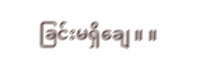ခြင်းမရှိချေ။ ။